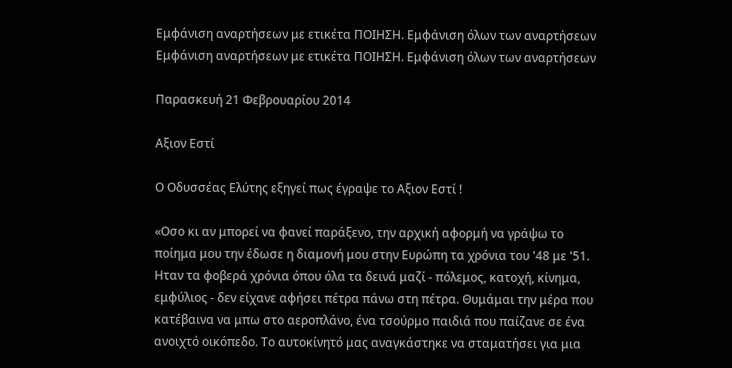Εμφάνιση αναρτήσεων με ετικέτα ΠΟΙΗΣΗ. Εμφάνιση όλων των αναρτήσεων
Εμφάνιση αναρτήσεων με ετικέτα ΠΟΙΗΣΗ. Εμφάνιση όλων των αναρτήσεων

Παρασκευή 21 Φεβρουαρίου 2014

Αξιον Εστί

Ο Οδυσσέας Ελύτης εξηγεί πως έγραψε το Αξιον Εστί !

«Οσο κι αν μπορεί να φανεί παράξενο, την αρχική αφορμή να γράψω το ποίημα μου την έδωσε η διαμονή μου στην Ευρώπη τα χρόνια του '48 με '51. Ηταν τα φοβερά χρόνια όπου όλα τα δεινά μαζί - πόλεμος, κατοχή, κίνημα, εμφύλιος - δεν είχανε αφήσει πέτρα πάνω στη πέτρα. Θυμάμαι την μέρα που κατέβαινα να μπω στο αεροπλάνο, ένα τσούρμο παιδιά που παίζανε σε ένα ανοιχτό οικόπεδο. Το αυτοκίνητό μας αναγκάστηκε να σταματήσει για μια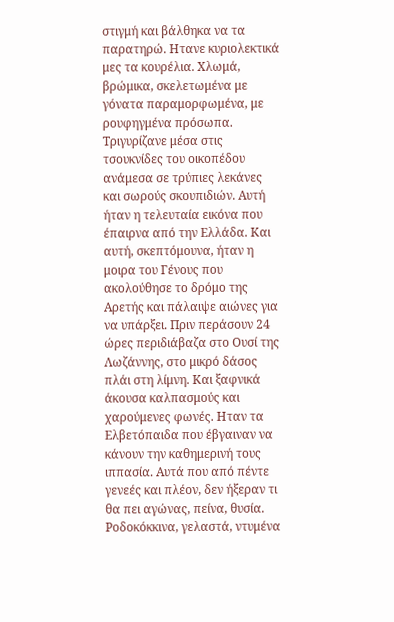στιγμή και βάλθηκα να τα παρατηρώ. Ητανε κυριολεκτικά μες τα κουρέλια. Χλωμά, βρώμικα, σκελετωμένα με γόνατα παραμορφωμένα, με ρουφηγμένα πρόσωπα. Τριγυρίζανε μέσα στις τσουκνίδες του οικοπέδου ανάμεσα σε τρύπιες λεκάνες και σωρούς σκουπιδιών. Αυτή ήταν η τελευταία εικόνα που έπαιρνα από την Ελλάδα. Και αυτή, σκεπτόμουνα, ήταν η μοιρα του Γένους που ακολούθησε το δρόμο της Αρετής και πάλαιψε αιώνες για να υπάρξει. Πριν περάσουν 24 ώρες περιδιάβαζα στο Ουσί της Λωζάννης, στο μικρό δάσος πλάι στη λίμνη. Και ξαφνικά άκουσα καλπασμούς και χαρούμενες φωνές. Ηταν τα Ελβετόπαιδα που έβγαιναν να κάνουν την καθημερινή τους ιππασία. Αυτά που από πέντε γενεές και πλέον, δεν ήξεραν τι θα πει αγώνας, πείνα, θυσία. Ροδοκόκκινα, γελαστά, ντυμένα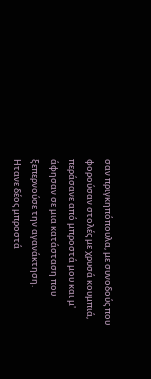σαν πριγκηπόπουλα, με συνοδούς που φορούσαν στολές με χρυσά κουμπιά, περάσανε από μπροστά μου και μ' άφησαν σε μια κατάσταση που ξεπερνούσε την αγανάκτηση.
Ητανε δέος μπροστά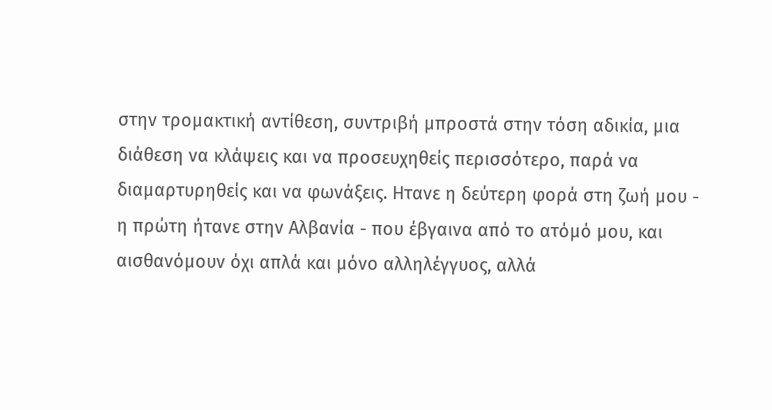στην τρομακτική αντίθεση, συντριβή μπροστά στην τόση αδικία, μια διάθεση να κλάψεις και να προσευχηθείς περισσότερο, παρά να διαμαρτυρηθείς και να φωνάξεις. Ητανε η δεύτερη φορά στη ζωή μου - η πρώτη ήτανε στην Αλβανία - που έβγαινα από το ατόμό μου, και αισθανόμουν όχι απλά και μόνο αλληλέγγυος, αλλά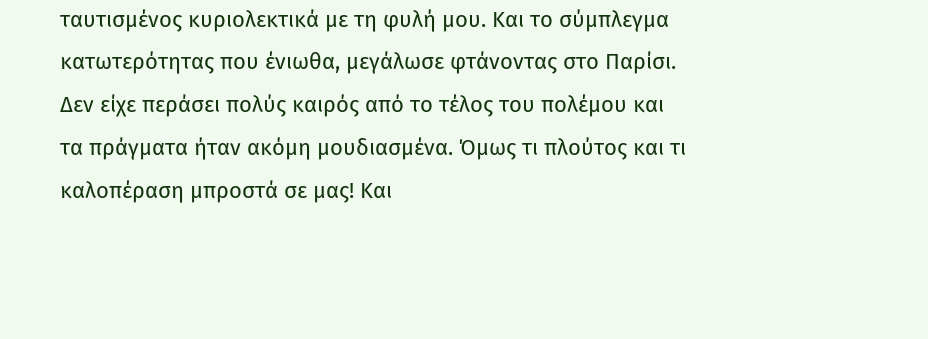ταυτισμένος κυριολεκτικά με τη φυλή μου. Και το σύμπλεγμα κατωτερότητας που ένιωθα, μεγάλωσε φτάνοντας στο Παρίσι. Δεν είχε περάσει πολύς καιρός από το τέλος του πολέμου και τα πράγματα ήταν ακόμη μουδιασμένα. Όμως τι πλούτος και τι καλοπέραση μπροστά σε μας! Και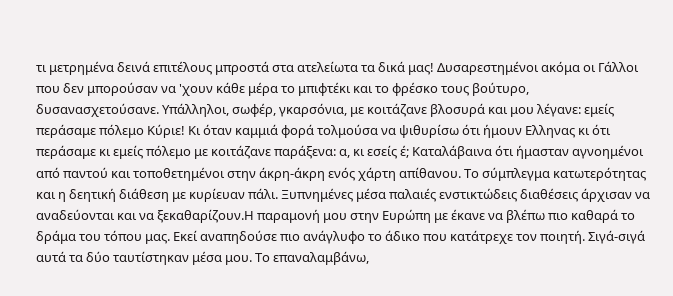τι μετρημένα δεινά επιτέλους μπροστά στα ατελείωτα τα δικά μας! Δυσαρεστημένοι ακόμα οι Γάλλοι που δεν μπορούσαν να 'χουν κάθε μέρα το μπιφτέκι και το φρέσκο τους βούτυρο, δυσανασχετούσανε. Υπάλληλοι, σωφέρ, γκαρσόνια, με κοιτάζανε βλοσυρά και μου λέγανε: εμείς περάσαμε πόλεμο Κύριε! Κι όταν καμμιά φορά τολμούσα να ψιθυρίσω ότι ήμουν Ελληνας κι ότι περάσαμε κι εμείς πόλεμο με κοιτάζανε παράξενα: α, κι εσείς έ; Καταλάβαινα ότι ήμασταν αγνοημένοι από παντού και τοποθετημένοι στην άκρη-άκρη ενός χάρτη απίθανου. Το σύμπλεγμα κατωτερότητας και η δεητική διάθεση με κυρίευαν πάλι. Ξυπνημένες μέσα παλαιές ενστικτώδεις διαθέσεις άρχισαν να αναδεύονται και να ξεκαθαρίζουν.Η παραμονή μου στην Ευρώπη με έκανε να βλέπω πιο καθαρά το δράμα του τόπου μας. Εκεί αναπηδούσε πιο ανάγλυφο το άδικο που κατάτρεχε τον ποιητή. Σιγά-σιγά αυτά τα δύο ταυτίστηκαν μέσα μου. Το επαναλαμβάνω,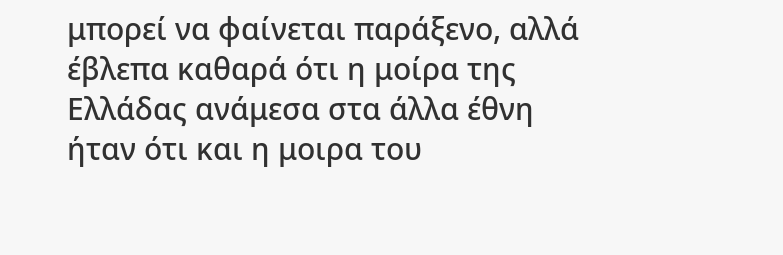μπορεί να φαίνεται παράξενο, αλλά έβλεπα καθαρά ότι η μοίρα της Ελλάδας ανάμεσα στα άλλα έθνη ήταν ότι και η μοιρα του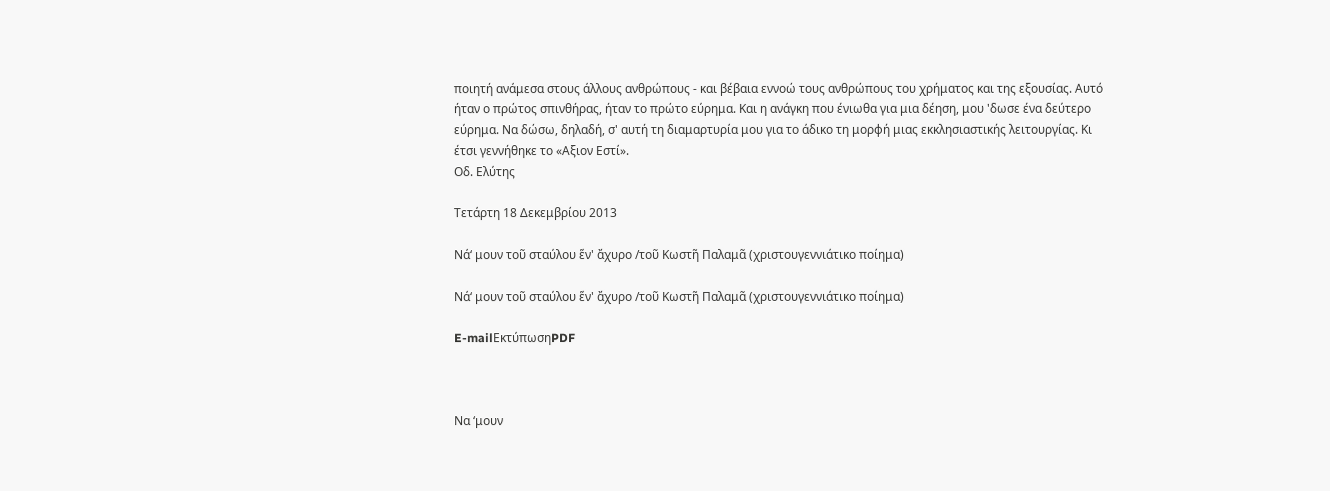ποιητή ανάμεσα στους άλλους ανθρώπους - και βέβαια εννοώ τους ανθρώπους του χρήματος και της εξουσίας. Αυτό ήταν ο πρώτος σπινθήρας, ήταν το πρώτο εύρημα. Και η ανάγκη που ένιωθα για μια δέηση, μου 'δωσε ένα δεύτερο εύρημα. Να δώσω, δηλαδή, σ' αυτή τη διαμαρτυρία μου για το άδικο τη μορφή μιας εκκλησιαστικής λειτουργίας. Κι έτσι γεννήθηκε το «Αξιον Εστί».
Οδ. Ελύτης

Τετάρτη 18 Δεκεμβρίου 2013

Νά‘ μουν τοῦ σταύλου ἕν' ἄχυρο /τοῦ Κωστῆ Παλαμᾶ (χριστουγεννιάτικο ποίημα)

Νά‘ μουν τοῦ σταύλου ἕν' ἄχυρο /τοῦ Κωστῆ Παλαμᾶ (χριστουγεννιάτικο ποίημα)

E-mailΕκτύπωσηPDF



Να ‘μουν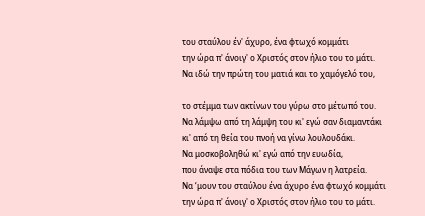του σταύλου έν' άχυρο, ένα φτωχό κομμάτι
την ώρα π' άνοιγ' ο Χριστός στον ήλιο του το μάτι.
Να ιδώ την πρώτη του ματιά και το χαμόγελό του,

το στέμμα των ακτίνων του γύρω στο μέτωπό του.
Να λάμψω από τη λάμψη του κι' εγώ σαν διαμαντάκι
κι' από τη θεία του πνοή να γίνω λουλουδάκι.
Να μοσκοβοληθώ κι' εγώ από την ευωδία,
που άναψε στα πόδια του των Μάγων η λατρεία.
Να ‘μουν του σταύλου ένα άχυρο ένα φτωχό κομμάτι
την ώρα π' άνοιγ' ο Χριστός στον ήλιο του το μάτι.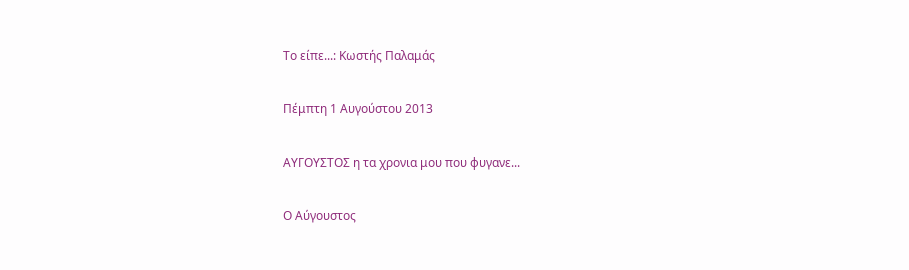Το είπε...: Κωστής Παλαμάς

Πέμπτη 1 Αυγούστου 2013

ΑΥΓΟΥΣΤΟΣ η τα χρονια μου που φυγανε...

Ο Αύγουστος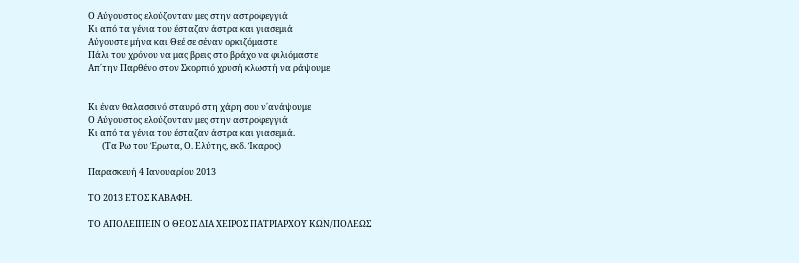Ο Αύγουστος ελούζονταν μες στην αστροφεγγιά
Κι από τα γένια του έσταζαν άστρα και γιασεμιά
Αύγουστε μήνα και Θεέ σε σέναν ορκιζόμαστε
Πάλι του χρόνου να μας βρεις στο βράχο να φιλιόμαστε
Απ΄την Παρθένο στον Σκορπιό χρυσή κλωστή να ράψουμε


Κι έναν θαλασσινό σταυρό στη χάρη σου ν΄ανάψουμε
Ο Αύγουστος ελούζονταν μες στην αστροφεγγιά
Κι από τα γένια του έσταζαν άστρα και γιασεμιά.
       (Τα Ρω του Έρωτα, Ο. Ελύτης, εκδ. Ίκαρος)

Παρασκευή 4 Ιανουαρίου 2013

ΤΟ 2013 ΕΤΟΣ ΚΑΒΑΦΗ.

ΤΟ ΑΠΟΛΕΙΠΕΙΝ Ο ΘΕΟΣ ΔΙΑ ΧΕΙΡΟΣ ΠΑΤΡΙΑΡΧΟΥ ΚΩΝ/ΠΟΛΕΩΣ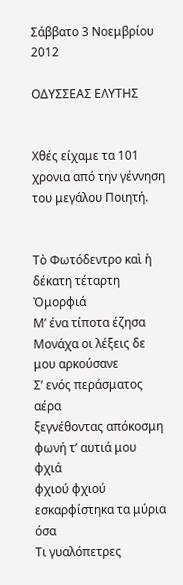Σάββατο 3 Νοεμβρίου 2012

ΟΔΥΣΣΕΑΣ ΕΛΥΤΗΣ


Χθές είχαμε τα 101 χρονια από την γέννηση του μεγάλου Ποιητή.


Τὸ Φωτόδεντρο καὶ ἡ δέκατη τέταρτη Ὀμορφιά
Μ’ ένα τίποτα έζησα
Μονάχα οι λέξεις δε μου αρκούσανε
Σ’ ενός περάσματος αέρα
ξεγνέθοντας απόκοσμη φωνή τ’ αυτιά μου
φχιά
φχιού φχιού
εσκαρφίστηκα τα μύρια όσα
Τι γυαλόπετρες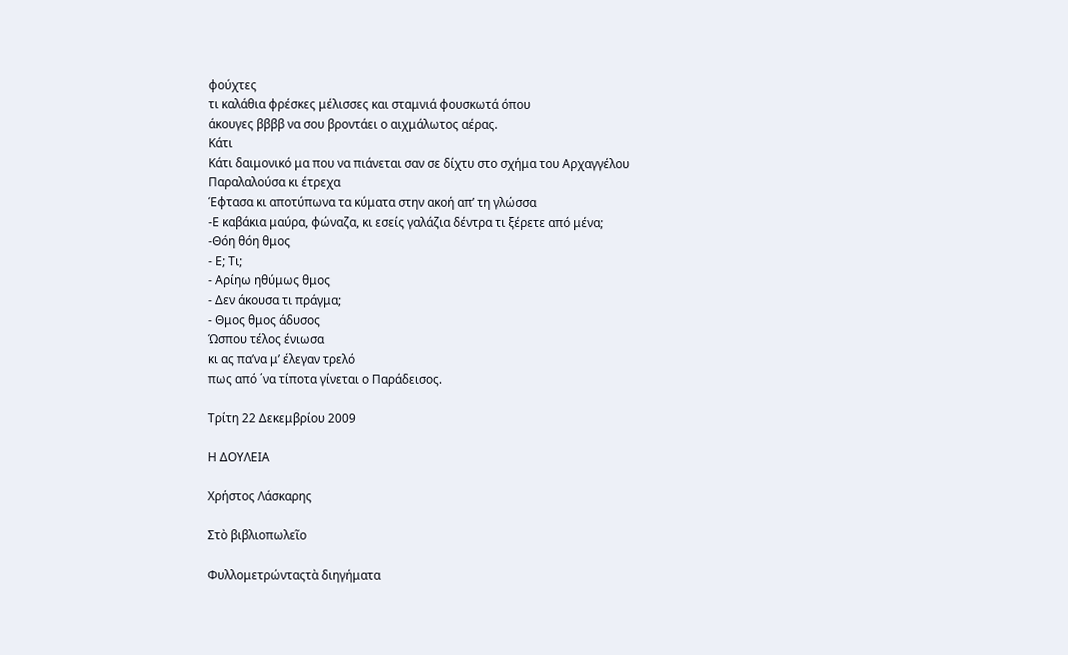φούχτες
τι καλάθια φρέσκες μέλισσες και σταμνιά φουσκωτά όπου
άκουγες ββββ να σου βροντάει ο αιχμάλωτος αέρας.
Κάτι
Κάτι δαιμονικό μα που να πιάνεται σαν σε δίχτυ στο σχήμα του Αρχαγγέλου
Παραλαλούσα κι έτρεχα
Έφτασα κι αποτύπωνα τα κύματα στην ακοή απ’ τη γλώσσα
-Ε καβάκια μαύρα, φώναζα, κι εσείς γαλάζια δέντρα τι ξέρετε από μένα;
-Θόη θόη θμος
- Ε; Τι;
- Αρίηω ηθύμως θμος
- Δεν άκουσα τι πράγμα;
- Θμος θμος άδυσος
Ώσπου τέλος ένιωσα
κι ας πα’να μ’ έλεγαν τρελό
πως από ΄να τίποτα γίνεται ο Παράδεισος.

Τρίτη 22 Δεκεμβρίου 2009

Η ΔΟΥΛΕΙΑ

Χρήστος Λάσκαρης

Στὸ βιβλιοπωλεῖο

Φυλλομετρώνταςτὰ διηγήματα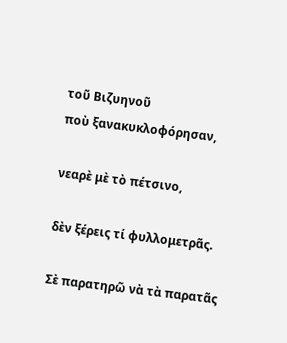τοῦ Βιζυηνοῦ
ποὺ ξανακυκλοφόρησαν,

νεαρὲ μὲ τὸ πέτσινο,

δὲν ξέρεις τί φυλλομετρᾶς.

Σὲ παρατηρῶ νὰ τὰ παρατᾶς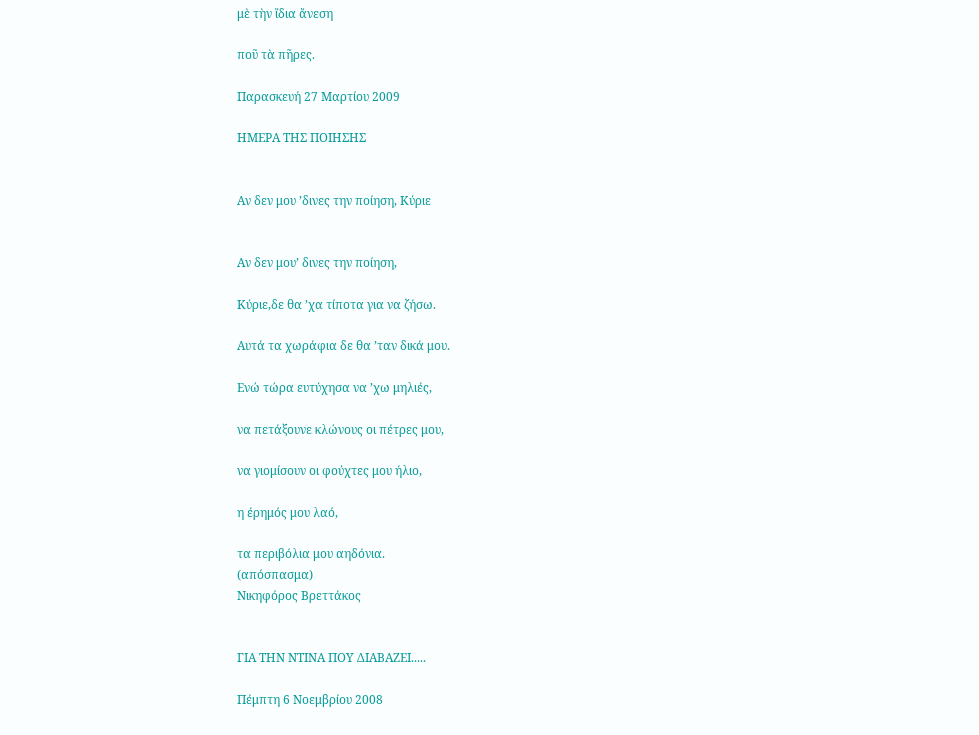μὲ τὴν ἴδια ἄνεση

ποῦ τὰ πῆρες.

Παρασκευή 27 Μαρτίου 2009

ΗΜΕΡΑ ΤΗΣ ΠΟΙΗΣΗΣ


Αν δεν μου ’δινες την ποίηση, Κύριε


Αν δεν μου’ δινες την ποίηση,

Κύριε,δε θα ’χα τίποτα για να ζήσω.

Αυτά τα χωράφια δε θα ’ταν δικά μου.

Ενώ τώρα ευτύχησα να ’χω μηλιές,

να πετάξουνε κλώνους οι πέτρες μου,

να γιομίσουν οι φούχτες μου ήλιο,

η έρημός μου λαό,

τα περιβόλια μου αηδόνια.
(απόσπασμα)
Νικηφόρος Βρεττάκος


ΓΙΑ ΤΗΝ ΝΤΙΝΑ ΠΟΥ ΔΙΑΒΑΖΕΙ.....

Πέμπτη 6 Νοεμβρίου 2008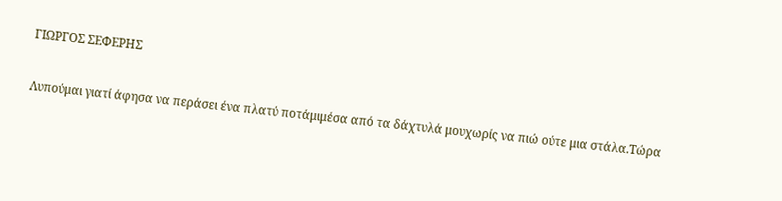ΓΙΩΡΓΟΣ ΣΕΦΕΡΗΣ


Λυπούμαι γιατί άφησα να περάσει ένα πλατύ ποτάμιμέσα από τα δάχτυλά μουχωρίς να πιώ ούτε μια στάλα.Τώρα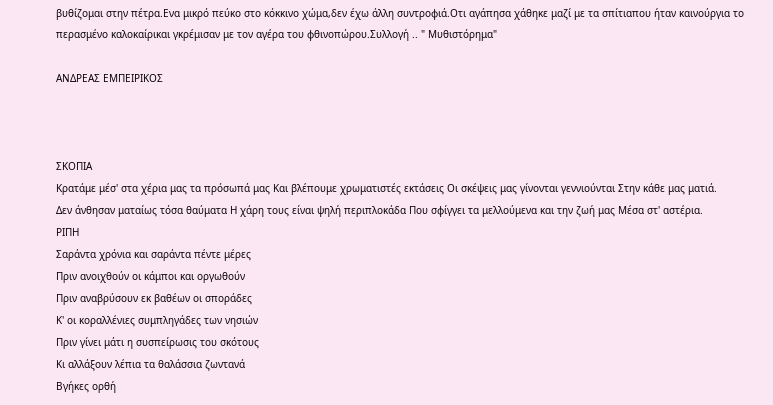βυθίζομαι στην πέτρα.Ενα μικρό πεύκο στο κόκκινο χώμα,δεν έχω άλλη συντροφιά.Οτι αγάπησα χάθηκε μαζί με τα σπίτιαπου ήταν καινούργια το περασμένο καλοκαίρικαι γκρέμισαν με τον αγέρα του φθινοπώρου.Συλλογή .. " Μυθιστόρημα"

ΑΝΔΡΕΑΣ ΕΜΠΕΙΡΙΚΟΣ



ΣΚΟΠΙΑ
Κρατάμε μέσ' στα χέρια μας τα πρόσωπά μας Και βλέπουμε χρωματιστές εκτάσεις Οι σκέψεις μας γίνονται γεννιούνται Στην κάθε μας ματιά.
Δεν άνθησαν ματαίως τόσα θαύματα Η χάρη τους είναι ψηλή περιπλοκάδα Που σφίγγει τα μελλούμενα και την ζωή μας Μέσα στ' αστέρια.
ΡΙΠΗ
Σαράντα χρόνια και σαράντα πέντε μέρες
Πριν ανοιχθούν οι κάμποι και οργωθούν
Πριν αναβρύσουν εκ βαθέων οι σποράδες
Κ' οι κοραλλένιες συμπληγάδες των νησιών
Πριν γίνει μάτι η συσπείρωσις του σκότους
Κι αλλάξουν λέπια τα θαλάσσια ζωντανά
Βγήκες ορθή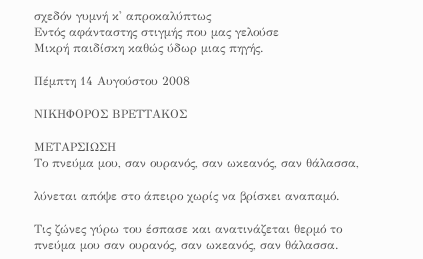σχεδόν γυμνή κ' απροκαλύπτως
Εντός αφάνταστης στιγμής που μας γελούσε
Μικρή παιδίσκη καθώς ύδωρ μιας πηγής.

Πέμπτη 14 Αυγούστου 2008

ΝΙΚΗΦΟΡΟΣ ΒΡΕΤΤΑΚΟΣ

ΜΕΤΑΡΣΙΩΣΗ
Το πνεύμα μου, σαν ουρανός, σαν ωκεανός, σαν θάλασσα,

λύνεται απόψε στο άπειρο χωρίς να βρίσκει αναπαμό.

Τις ζώνες γύρω του έσπασε και ανατινάζεται θερμό το πνεύμα μου σαν ουρανός, σαν ωκεανός, σαν θάλασσα.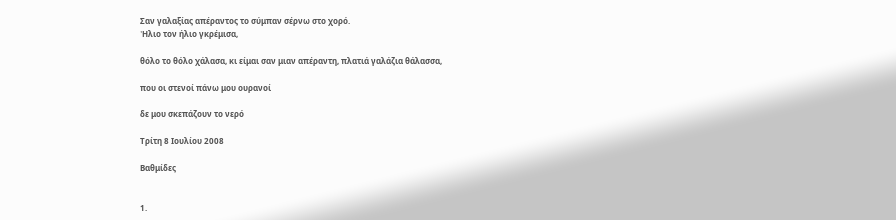Σαν γαλαξίας απέραντος το σύμπαν σέρνω στο χορό.
'Hλιο τον ήλιο γκρέμισα,

θόλο το θόλο χάλασα, κι είμαι σαν μιαν απέραντη, πλατιά γαλάζια θάλασσα,

που οι στενοί πάνω μου ουρανοί

δε μου σκεπάζουν το νερό

Τρίτη 8 Ιουλίου 2008

Βαθμίδες


1.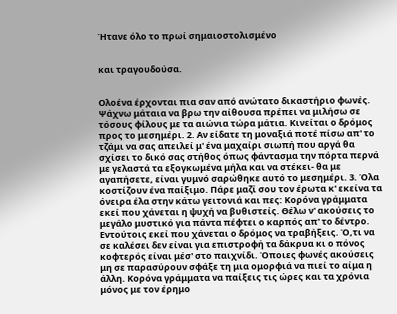Ήτανε όλο το πρωί σημαιοστολισμένο


και τραγουδούσα.


Ολοένα έρχονται πια σαν από ανώτατο δικαστήριο φωνές. Ψάχνω μάταια να βρω την αίθουσα πρέπει να μιλήσω σε τόσους φίλους με τα αιώνια τώρα μάτια. Κινείται ο δρόμος προς το μεσημέρι. 2. Αν είδατε τη μοναξιά ποτέ πίσω απ' το τζάμι να σας απειλεί μ' ένα μαχαίρι σιωπή που αργά θα σχίσει το δικό σας στήθος όπως φάντασμα την πόρτα περνά με γελαστά τα εξογκωμένα μήλα και να στέκει- θα με αγαπήσετε, είναι γυμνό σαρώθηκε αυτό το μεσημέρι. 3. Όλα κοστίζουν ένα παίξιμο. Πάρε μαζί σου τον έρωτα κ' εκείνα τα όνειρα έλα στην κάτω γειτονιά και πες: Κορόνα γράμματα εκεί που χάνεται η ψυχή να βυθιστείς. Θέλω ν' ακούσεις το μεγάλο μυστικό για πάντα πέφτει ο καρπός απ' το δέντρο. Εντούτοις εκεί που χάνεται ο δρόμος να τραβήξεις. Ό,τι να σε καλέσει δεν είναι για επιστροφή τα δάκρυα κι ο πόνος κοφτερός είναι μέσ' στο παιχνίδι. Όποιες φωνές ακούσεις μη σε παρασύρουν σφάξε τη μια ομορφιά να πιεί το αίμα η άλλη. Κορόνα γράμματα να παίξεις τις ώρες και τα χρόνια μόνος με τον έρημο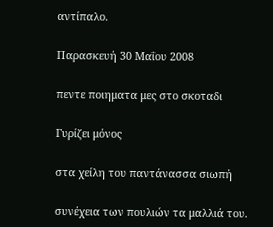αντίπαλο.

Παρασκευή 30 Μαΐου 2008

πεντε ποιηματα μες στο σκοταδι

Γυρίζει μόνος

στα χείλη του παντάνασσα σιωπή

συνέχεια των πουλιών τα μαλλιά του.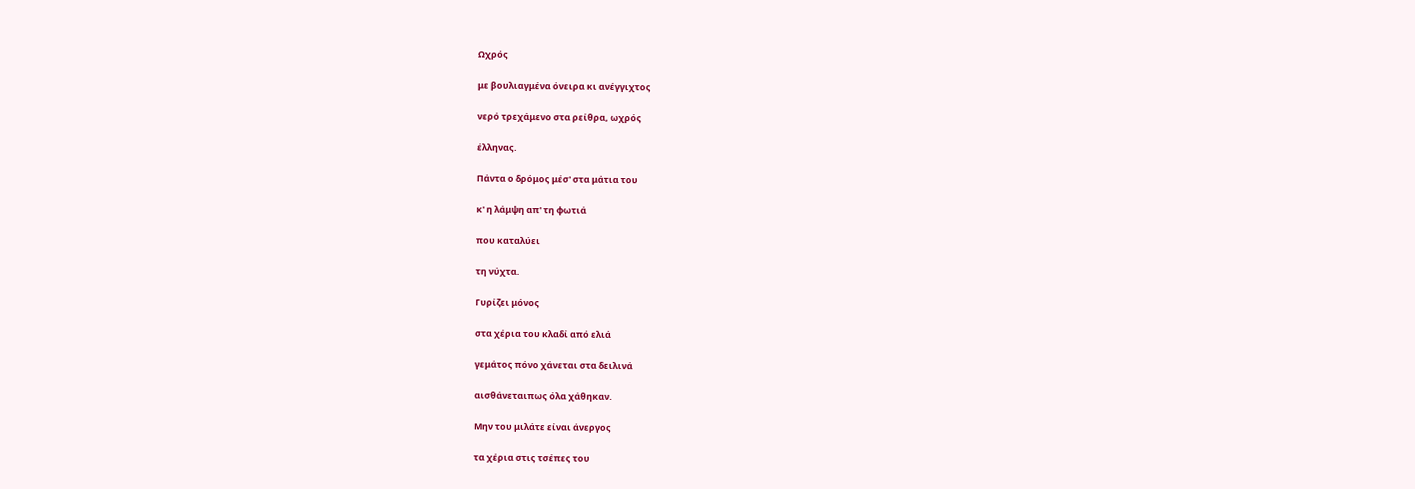Ωχρός

με βουλιαγμένα όνειρα κι ανέγγιχτος

νερό τρεχάμενο στα ρείθρα, ωχρός

έλληνας.

Πάντα ο δρόμος μέσ' στα μάτια του

κ' η λάμψη απ' τη φωτιά

που καταλύει

τη νύχτα.

Γυρίζει μόνος

στα χέρια του κλαδί από ελιά

γεμάτος πόνο χάνεται στα δειλινά

αισθάνεταιπως όλα χάθηκαν.

Mην του μιλάτε είναι άνεργος

τα χέρια στις τσέπες του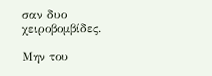σαν δυο χειροβομβίδες.

Mην του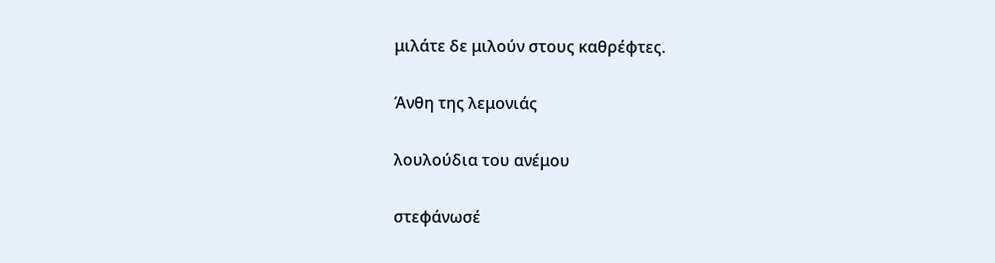μιλάτε δε μιλούν στους καθρέφτες.

Άνθη της λεμονιάς

λουλούδια του ανέμου

στεφάνωσέ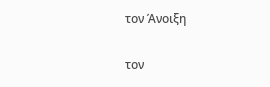τον Άνοιξη

τον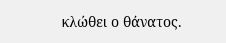κλώθει ο θάνατος.